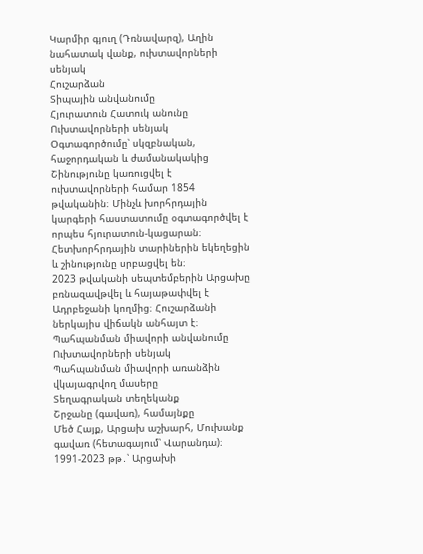Կարմիր գյուղ (Դռնավարզ), Աղին նահատակ վանք, ուխտավորների սենյակ
Հուշարձան
Տիպային անվանումը
Հյուրատուն Հատուկ անունը
Ուխտավորների սենյակ Օգտագործումը՝ սկզբնական, հաջորդական և ժամանակակից
Շինությունը կառուցվել է ուխտավորների համար 1854 թվականին։ Մինչև խորհրդային կարգերի հաստատումը օգտագործվել է որպես հյուրատուն-կացարան։ Հետխորհրդային տարիներին եկեղեցին և շինությունը սրբացվել են։
2023 թվականի սեպտեմբերին Արցախը բռնազավթվել և հայաթափվել է Ադրբեջանի կողմից։ Հուշարձանի ներկայիս վիճակն անհայտ է։
Պահպանման միավորի անվանումը
Ուխտավորների սենյակ
Պահպանման միավորի առանձին վկայագրվող մասերը
Տեղագրական տեղեկանք
Շրջանը (գավառ), համայնքը
Մեծ Հայք, Արցախ աշխարհ, Մուխանք գավառ (հետագայում՝ Վարանդա)։ 1991-2023 թթ․՝ Արցախի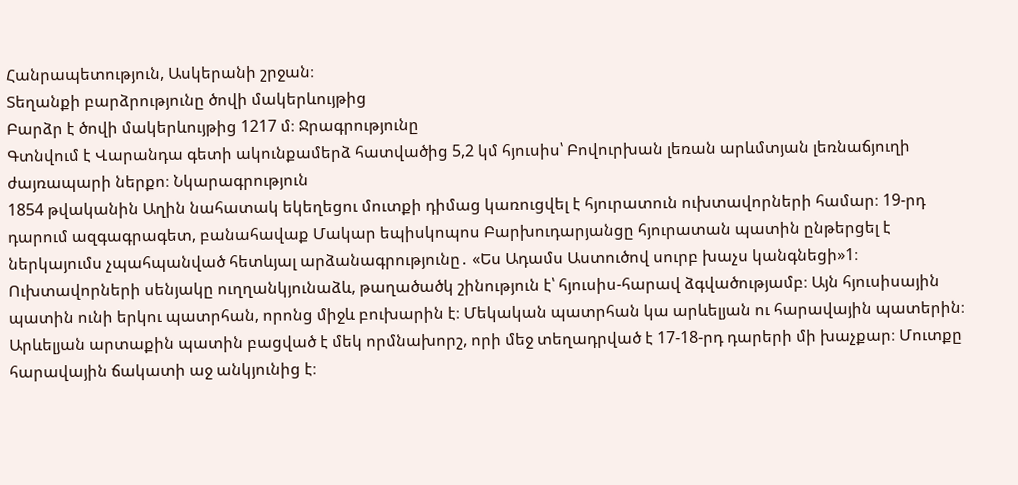Հանրապետություն, Ասկերանի շրջան։
Տեղանքի բարձրությունը ծովի մակերևույթից
Բարձր է ծովի մակերևույթից 1217 մ։ Ջրագրությունը
Գտնվում է Վարանդա գետի ակունքամերձ հատվածից 5,2 կմ հյուսիս՝ Բովուրխան լեռան արևմտյան լեռնաճյուղի ժայռապարի ներքո։ Նկարագրություն
1854 թվականին Աղին նահատակ եկեղեցու մուտքի դիմաց կառուցվել է հյուրատուն ուխտավորների համար։ 19-րդ դարում ազգագրագետ, բանահավաք Մակար եպիսկոպոս Բարխուդարյանցը հյուրատան պատին ընթերցել է ներկայումս չպահպանված հետևյալ արձանագրությունը․ «Ես Ադամս Աստուծով սուրբ խաչս կանգնեցի»1։
Ուխտավորների սենյակը ուղղանկյունաձև, թաղածածկ շինություն է՝ հյուսիս-հարավ ձգվածությամբ։ Այն հյուսիսային պատին ունի երկու պատրհան, որոնց միջև բուխարին է։ Մեկական պատրհան կա արևելյան ու հարավային պատերին։ Արևելյան արտաքին պատին բացված է մեկ որմնախորշ, որի մեջ տեղադրված է 17-18-րդ դարերի մի խաչքար։ Մուտքը հարավային ճակատի աջ անկյունից է։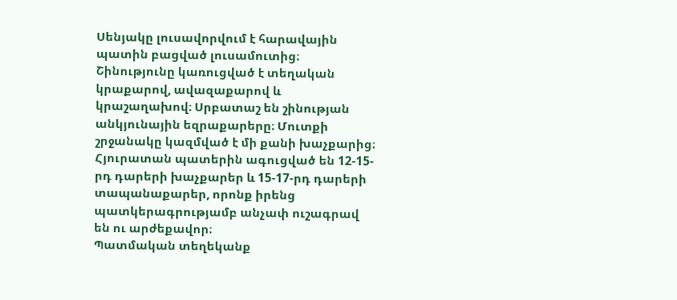Սենյակը լուսավորվում է հարավային պատին բացված լուսամուտից։ Շինությունը կառուցված է տեղական կրաքարով, ավազաքարով և կրաշաղախով։ Սրբատաշ են շինության անկյունային եզրաքարերը։ Մուտքի շրջանակը կազմված է մի քանի խաչքարից։
Հյուրատան պատերին ագուցված են 12-15-րդ դարերի խաչքարեր և 15-17-րդ դարերի տապանաքարեր, որոնք իրենց պատկերագրությամբ անչափ ուշագրավ են ու արժեքավոր։
Պատմական տեղեկանք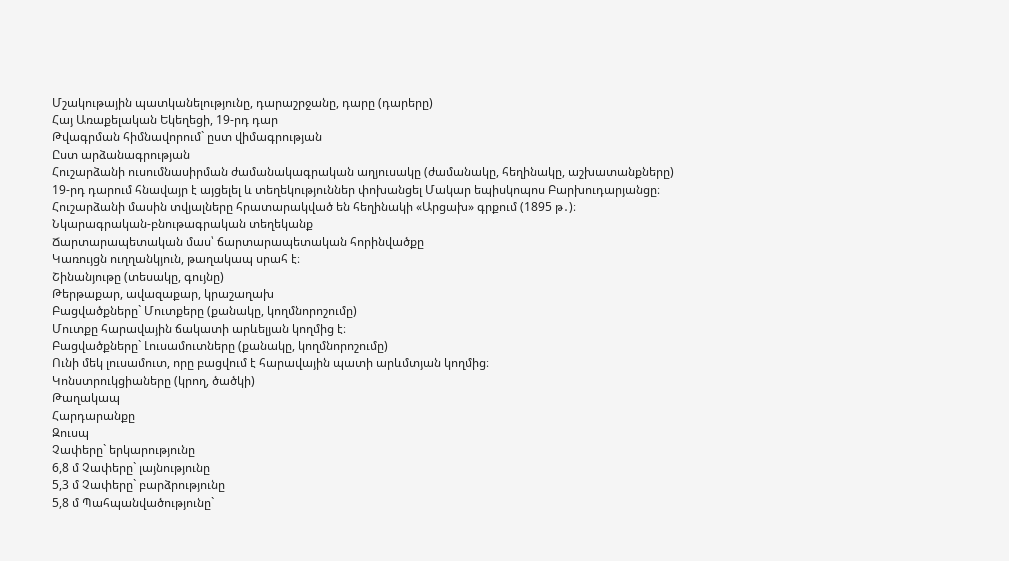Մշակութային պատկանելությունը, դարաշրջանը, դարը (դարերը)
Հայ Առաքելական Եկեղեցի, 19-րդ դար
Թվագրման հիմնավորում` ըստ վիմագրության
Ըստ արձանագրության
Հուշարձանի ուսումնասիրման ժամանակագրական աղյուսակը (ժամանակը, հեղինակը, աշխատանքները)
19-րդ դարում հնավայր է այցելել և տեղեկություններ փոխանցել Մակար եպիսկոպոս Բարխուդարյանցը։ Հուշարձանի մասին տվյալները հրատարակված են հեղինակի «Արցախ» գրքում (1895 թ․)։
Նկարագրական-բնութագրական տեղեկանք
Ճարտարապետական մաս՝ ճարտարապետական հորինվածքը
Կառույցն ուղղանկյուն, թաղակապ սրահ է։
Շինանյութը (տեսակը, գույնը)
Թերթաքար, ավազաքար, կրաշաղախ
Բացվածքները` Մուտքերը (քանակը, կողմնորոշումը)
Մուտքը հարավային ճակատի արևելյան կողմից է։
Բացվածքները` Լուսամուտները (քանակը, կողմնորոշումը)
Ունի մեկ լուսամուտ, որը բացվում է հարավային պատի արևմտյան կողմից։
Կոնստրուկցիաները (կրող, ծածկի)
Թաղակապ
Հարդարանքը
Զուսպ
Չափերը` երկարությունը
6,8 մ Չափերը` լայնությունը
5,3 մ Չափերը` բարձրությունը
5,8 մ Պահպանվածությունը`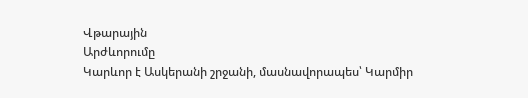Վթարային
Արժևորումը
Կարևոր է Ասկերանի շրջանի, մասնավորապես՝ Կարմիր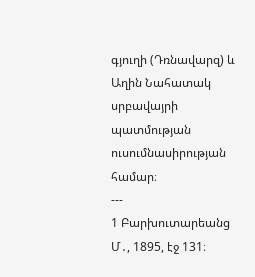գյուղի (Դռնավարզ) և Աղին Նահատակ սրբավայրի պատմության ուսումնասիրության համար։
---
1 Բարխուտարեանց Մ․, 1895, էջ 131։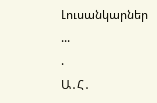Լուսանկարներ
...
.
Ա․Հ․